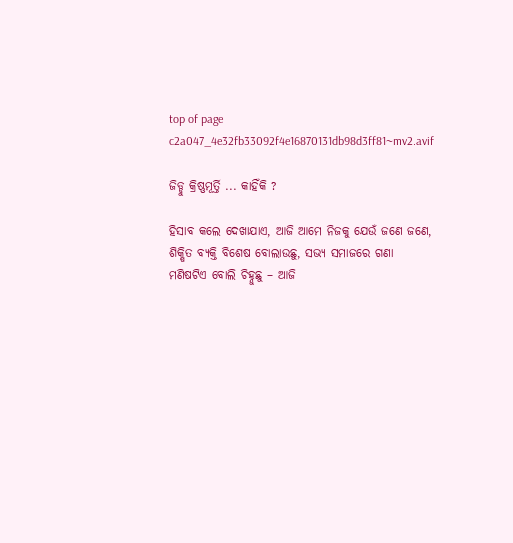top of page
c2a047_4e32fb33092f4e16870131db98d3ff81~mv2.avif

ଜିଡ୍ଡୁ କ୍ରିଷ୍ଣମୂର୍ତ୍ତି ... କାହିଁକି ?

ହିସାବ କଲେ ଦେଖାଯାଏ, ଆଜି ଆମେ ନିଜକୁ ଯେଉଁ ଜଣେ ଜଣେ, ଶିକ୍ଷିତ ବ୍ୟକ୍ତି ବିଶେଷ ବୋଲାଉଛୁ, ସଭ୍ଯ ସମାଜରେ ଗଣା ମଣିଷଟିଏ ବୋଲି ଚିହ୍ନୁଛୁ – ଆଜି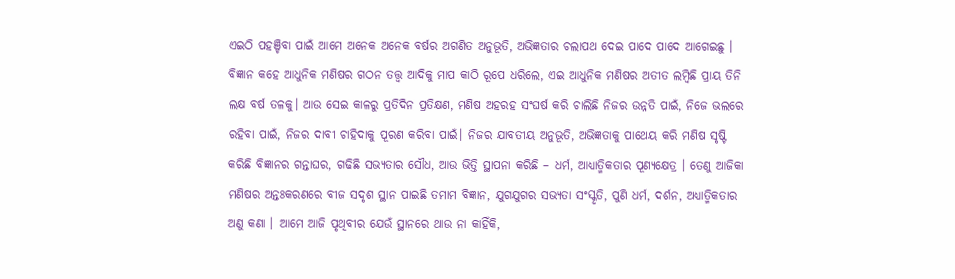ଏଇଠି ପହଞ୍ଚିବା ପାଇଁ ଆମେ ଅନେକ ଅନେକ ବର୍ଷର ଅଗଣିତ ଅନୁଭୂତି, ଅଭିଜ୍ଞତାର ଚଲାପଥ ଦେଇ ପାଦେ ପାଦେ ଆଗେଇଛୁ । ବିଜ୍ଞାନ କହେ ଆଧୁନିକ ମଣିଷର ଗଠନ ତତ୍ତ୍ଵ ଆଦିକୁ ମାପ କାଠି ରୂପେ ଧରିଲେ, ଏଇ ଆଧୁନିକ ମଣିଷର ଅତୀତ ଲମ୍ବିଛି ପ୍ରାୟ ତିନି ଲକ୍ଷ ବର୍ଷ ତଳକୁ। ଆଉ ସେଇ କାଳରୁ ପ୍ରତିଦିନ ପ୍ରତିକ୍ଷଣ, ମଣିଷ ଅହରହ ସଂଘର୍ଷ କରି ଚାଲିଛି ନିଜର ଉନ୍ନତି ପାଇଁ, ନିଜେ ଭଲରେ ରହିବା ପାଇଁ, ନିଜର ଦାବୀ ଚାହିଦାକୁ ପୂରଣ କରିବା ପାଇଁ। ନିଜର ଯାବତୀୟ ଅନୁଭୂତି, ଅଭିଜ୍ଞତାକୁ ପାଥେୟ କରି ମଣିଷ ସୃଷ୍ଟି କରିଛି ବିଜ୍ଞାନର ଗନ୍ତାଘର, ଗଢିଛି ସଭ୍ୟତାର ସୌଧ, ଆଉ ଭିତ୍ତି ସ୍ଥାପନା କରିଛି – ଧର୍ମ, ଆଧ୍ୟାତ୍ମିକତାର ପୂଣ୍ୟକ୍ଷେତ୍ର । ତେଣୁ ଆଜିକା ମଣିଷର ଅନ୍ତଃକରଣରେ ବୀଜ ସଦୃଶ ସ୍ଥାନ ପାଇଛି ତମାମ ବିଜ୍ଞାନ, ଯୁଗଯୁଗର ସଭ୍ୟତା ସଂସ୍କୃତି, ପୁଣି ଧର୍ମ, ଦର୍ଶନ, ଅଧ୍ୟାତ୍ମିକତାର ଅଣୁ କଣା । ଆମେ ଆଜି ପୃଥିବୀର ଯେଉଁ ସ୍ଥାନରେ ଥାଉ ନା କାହିଁକି,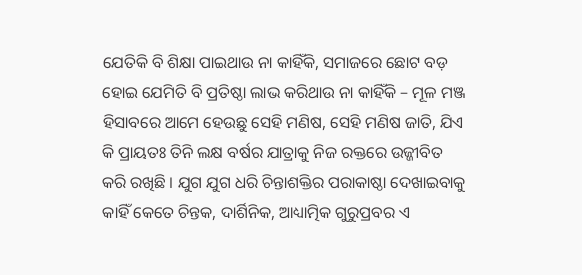ଯେତିକି ବି ଶିକ୍ଷା ପାଇଥାଉ ନା କାହିଁକି, ସମାଜରେ ଛୋଟ ବଡ଼ ହୋଇ ଯେମିତି ବି ପ୍ରତିଷ୍ଠା ଲାଭ କରିଥାଉ ନା କାହିଁକି – ମୂଳ ମଞ୍ଜ ହିସାବରେ ଆମେ ହେଉଛୁ ସେହି ମଣିଷ, ସେହି ମଣିଷ ଜାତି, ଯିଏ କି ପ୍ରାୟତଃ ତିନି ଲକ୍ଷ ବର୍ଷର ଯାତ୍ରାକୁ ନିଜ ରକ୍ତରେ ଉଜ୍ଜୀବିତ କରି ରଖିଛି । ଯୁଗ ଯୁଗ ଧରି ଚିନ୍ତାଶକ୍ତିର ପରାକାଷ୍ଠା ଦେଖାଇବାକୁ କାହିଁ କେତେ ଚିନ୍ତକ, ଦାର୍ଶିନିକ, ଆଧ୍ୟାତ୍ମିକ ଗୁରୁପ୍ରବର ଏ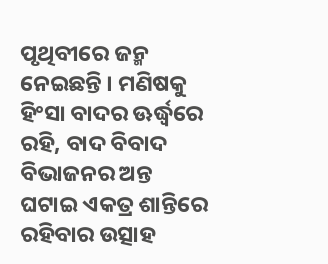ପୃଥିବୀରେ ଜନ୍ମ ନେଇଛନ୍ତି । ମଣିଷକୁ ହିଂସା ବାଦର ଊର୍ଦ୍ଧ୍ଵରେ ରହି, ବାଦ ବିବାଦ ବିଭାଜନର ଅନ୍ତ ଘଟାଇ ଏକତ୍ର ଶାନ୍ତିରେ ରହିବାର ଉତ୍ସାହ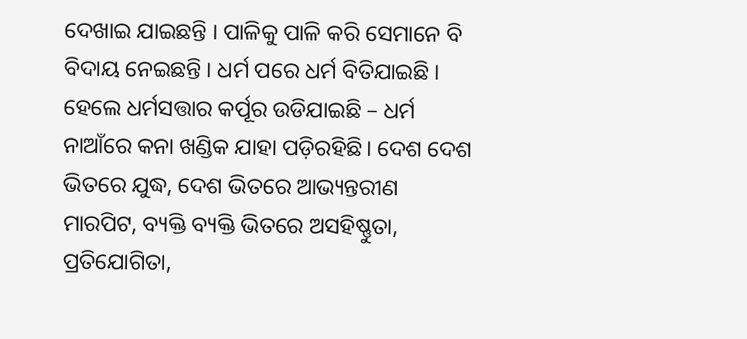ଦେଖାଇ ଯାଇଛନ୍ତି । ପାଳିକୁ ପାଳି କରି ସେମାନେ ବି ବିଦାୟ ନେଇଛନ୍ତି । ଧର୍ମ ପରେ ଧର୍ମ ବିତିଯାଇଛି । ହେଲେ ଧର୍ମସତ୍ତାର କର୍ପୂର ଉଡିଯାଇଛି – ଧର୍ମ ନାଆଁରେ କନା ଖଣ୍ଡିକ ଯାହା ପଡ଼ିରହିଛି। ଦେଶ ଦେଶ ଭିତରେ ଯୁଦ୍ଧ, ଦେଶ ଭିତରେ ଆଭ୍ୟନ୍ତରୀଣ ମାରପିଟ, ବ୍ୟକ୍ତି ବ୍ୟକ୍ତି ଭିତରେ ଅସହିଷ୍ଣୁତା, ପ୍ରତିଯୋଗିତା,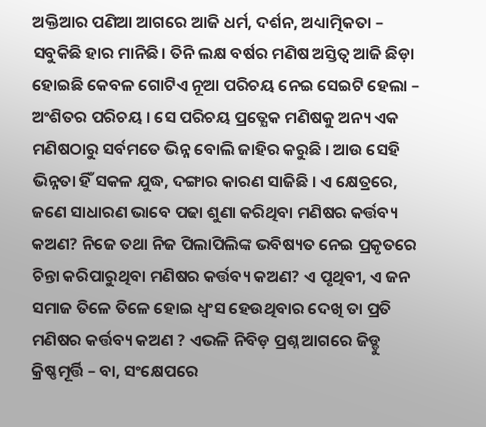ଅକ୍ତିଆର ପଣିଆ ଆଗରେ ଆଜି ଧର୍ମ, ଦର୍ଶନ, ଅଧ୍ୟାତ୍ମିକତା – ସବୁକିଛି ହାର ମାନିଛି। ତିନି ଲକ୍ଷ ବର୍ଷର ମଣିଷ ଅସ୍ତିତ୍ଵ ଆଜି ଛିଡ଼ା ହୋଇଛି କେବଳ ଗୋଟିଏ ନୂଆ ପରିଚୟ ନେଇ ସେଇଟି ହେଲା – ଅଂଶିତର ପରିଚୟ । ସେ ପରିଚୟ ପ୍ରତ୍ଯେକ ମଣିଷକୁ ଅନ୍ୟ ଏକ ମଣିଷଠାରୁ ସର୍ବମତେ ଭିନ୍ନ ବୋଲି ଜାହିର କରୁଛି । ଆଉ ସେହି ଭିନ୍ନତା ହିଁ ସକଳ ଯୁଦ୍ଧ, ଦଙ୍ଗାର କାରଣ ସାଜିଛି । ଏ କ୍ଷେତ୍ରରେ, ଜଣେ ସାଧାରଣ ଭାବେ ପଢା ଶୁଣା କରିଥିବା ମଣିଷର କର୍ତ୍ତବ୍ୟ କଅଣ? ନିଜେ ତଥା ନିଜ ପିଲାପିଲିଙ୍କ ଭବିଷ୍ୟତ ନେଇ ପ୍ରକୃତରେ ଚିନ୍ତା କରିପାରୁଥିବା ମଣିଷର କର୍ତ୍ତବ୍ୟ କଅଣ? ଏ ପୃଥିବୀ, ଏ ଜନ ସମାଜ ତିଳେ ତିଳେ ହୋଇ ଧ୍ୱଂସ ହେଉଥିବାର ଦେଖି ତା ପ୍ରତି ମଣିଷର କର୍ତ୍ତବ୍ୟ କଅଣ ? ଏଭଳି ନିବିଡ଼ ପ୍ରଶ୍ନ ଆଗରେ ଜିଡ୍ଡୁ କ୍ରିଷ୍ଣମୂର୍ତ୍ତି – ବା, ସଂକ୍ଷେପରେ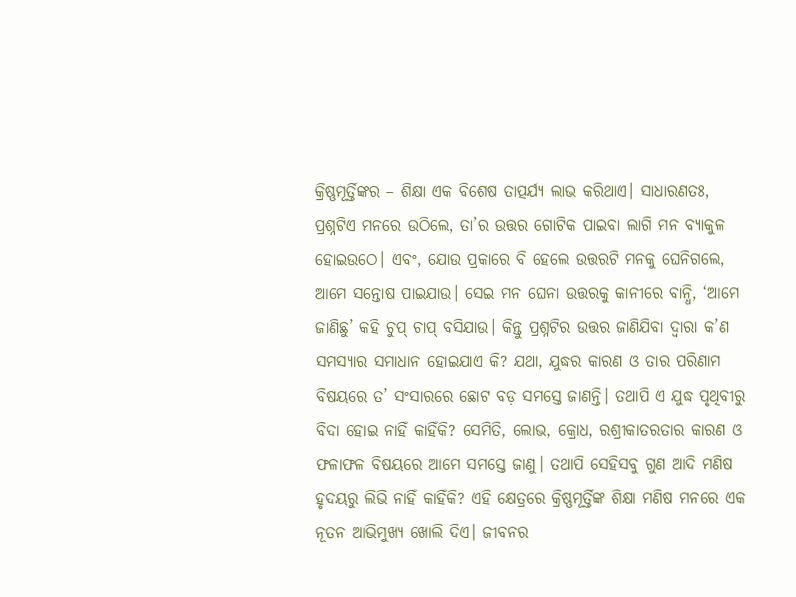କ୍ରିଷ୍ଣମୂର୍ତ୍ତିଙ୍କର – ଶିକ୍ଷା ଏକ ବିଶେଷ ତାତ୍ପର୍ଯ୍ୟ ଲାଭ କରିଥାଏ। ସାଧାରଣତଃ, ପ୍ରଶ୍ନଟିଏ ମନରେ ଉଠିଲେ, ତା’ର ଉତ୍ତର ଗୋଟିକ ପାଇବା ଲାଗି ମନ ବ୍ୟାକୁଳ ହୋଇଉଠେ। ଏବଂ, ଯୋଉ ପ୍ରକାରେ ବି ହେଲେ ଉତ୍ତରଟି ମନକୁ ଘେନିଗଲେ, ଆମେ ସନ୍ତୋଷ ପାଇଯାଉ। ସେଇ ମନ ଘେନା ଉତ୍ତରକୁ କାନୀରେ ବାନ୍ଧି, ‘ଆମେ ଜାଣିଛୁ’ କହି ଚୁପ୍ ଚାପ୍ ବସିଯାଉ। କିନ୍ତୁ ପ୍ରଶ୍ନଟିର ଉତ୍ତର ଜାଣିଯିବା ଦ୍ଵାରା କ’ଣ ସମସ୍ଯାର ସମାଧାନ ହୋଇଯାଏ କି? ଯଥା, ଯୁଦ୍ଧର କାରଣ ଓ ତାର ପରିଣାମ ବିଷୟରେ ତ’ ସଂସାରରେ ଛୋଟ ବଡ଼ ସମସ୍ତେ ଜାଣନ୍ତି। ତଥାପି ଏ ଯୁଦ୍ଧ ପୃଥିବୀରୁ ବିଦା ହୋଇ ନାହିଁ କାହିଁକି? ସେମିତି, ଲୋଭ, କ୍ରୋଧ, ରଶ୍ରୀକାତରତାର କାରଣ ଓ ଫଳାଫଳ ବିଷୟରେ ଆମେ ସମସ୍ତେ ଜାଣୁ। ତଥାପି ସେହିସବୁ ଗୁଣ ଆଦି ମଣିଷ ହୃଦୟରୁ ଲିଭି ନାହିଁ କାହିଁକି? ଏହି କ୍ଷେତ୍ରରେ କ୍ରିଷ୍ଣମୂର୍ତ୍ତିଙ୍କ ଶିକ୍ଷା ମଣିଷ ମନରେ ଏକ ନୂତନ ଆଭିମୁଖ୍ୟ ଖୋଲି ଦିଏ। ଜୀବନର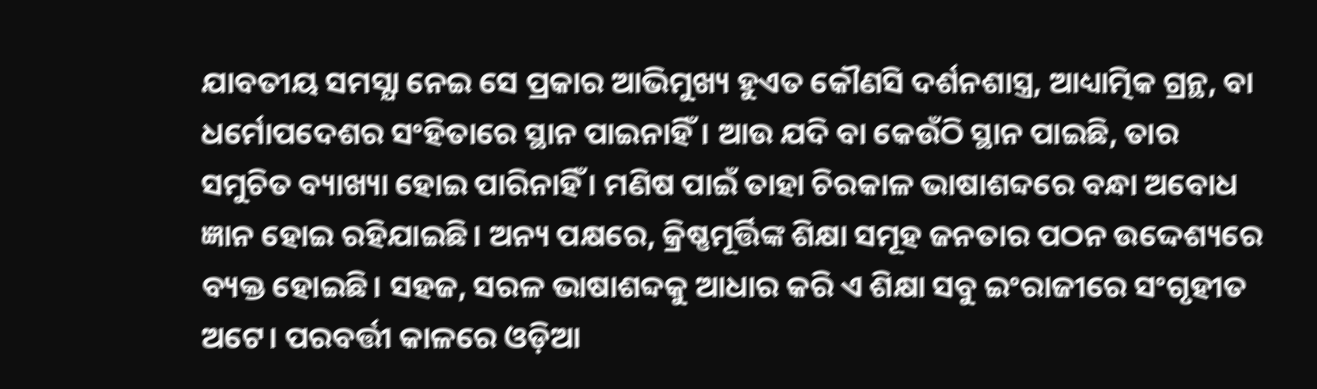ଯାବତୀୟ ସମସ୍ଯା ନେଇ ସେ ପ୍ରକାର ଆଭିମୁଖ୍ୟ ହୁଏତ କୌଣସି ଦର୍ଶନଶାସ୍ତ୍ର, ଆଧ୍ୟାତ୍ମିକ ଗ୍ରନ୍ଥ, ବା ଧର୍ମୋପଦେଶର ସଂହିତାରେ ସ୍ଥାନ ପାଇନାହିଁ। ଆଉ ଯଦି ବା କେଉଁଠି ସ୍ଥାନ ପାଇଛି, ତାର ସମୁଚିତ ବ୍ୟାଖ୍ୟା ହୋଇ ପାରିନାହିଁ । ମଣିଷ ପାଇଁ ତାହା ଚିରକାଳ ଭାଷାଶବ୍ଦରେ ବନ୍ଧା ଅବୋଧ ଜ୍ଞାନ ହୋଇ ରହିଯାଇଛି। ଅନ୍ୟ ପକ୍ଷରେ, କ୍ରିଷ୍ଣମୂର୍ତ୍ତିଙ୍କ ଶିକ୍ଷା ସମୂହ ଜନତାର ପଠନ ଉଦ୍ଦେଶ୍ୟରେ ବ୍ୟକ୍ତ ହୋଇଛି। ସହଜ, ସରଳ ଭାଷାଶବ୍ଦକୁ ଆଧାର କରି ଏ ଶିକ୍ଷା ସବୁ ଇଂରାଜୀରେ ସଂଗୃହୀତ ଅଟେ। ପରବର୍ତ୍ତୀ କାଳରେ ଓଡ଼ିଆ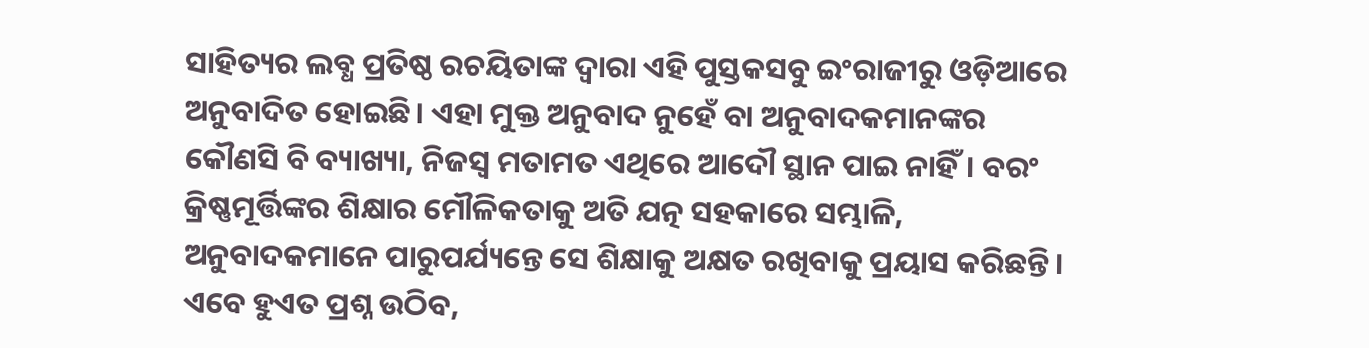ସାହିତ୍ୟର ଲବ୍ଧ ପ୍ରତିଷ୍ଠ ରଚୟିତାଙ୍କ ଦ୍ବାରା ଏହି ପୁସ୍ତକସବୁ ଇଂରାଜୀରୁ ଓଡ଼ିଆରେ ଅନୁବାଦିତ ହୋଇଛି। ଏହା ମୁକ୍ତ ଅନୁବାଦ ନୁହେଁ ବା ଅନୁବାଦକମାନଙ୍କର କୌଣସି ବି ବ୍ୟାଖ୍ୟା, ନିଜସ୍ବ ମତାମତ ଏଥିରେ ଆଦୌ ସ୍ଥାନ ପାଇ ନାହିଁ। ବରଂ କ୍ରିଷ୍ଣମୂର୍ତ୍ତିଙ୍କର ଶିକ୍ଷାର ମୌଳିକତାକୁ ଅତି ଯତ୍ନ ସହକାରେ ସମ୍ଭାଳି, ଅନୁବାଦକମାନେ ପାରୁପର୍ଯ୍ୟନ୍ତେ ସେ ଶିକ୍ଷାକୁ ଅକ୍ଷତ ରଖିବାକୁ ପ୍ରୟାସ କରିଛନ୍ତି। ଏବେ ହୁଏତ ପ୍ରଶ୍ନ ଉଠିବ,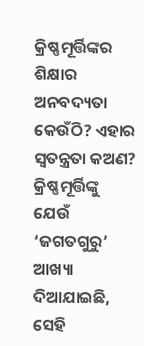କ୍ରିଷ୍ଣମୂର୍ତ୍ତିଙ୍କର ଶିକ୍ଷାର ଅନବଦ୍ୟତା କେଉଁଠି? ଏହାର ସ୍ଵତନ୍ତ୍ରତା କଅଣ? କ୍ରିଷ୍ଣମୂର୍ତ୍ତିଙ୍କୁ ଯେଉଁ ‘ଜଗତଗୁରୁ’ ଆଖ୍ୟା ଦିଆଯାଇଛି, ସେହି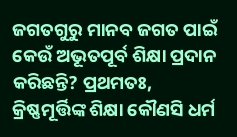ଜଗତଗୁରୁ ମାନବ ଜଗତ ପାଇଁ କେଉଁ ଅଭୂତପୂର୍ବ ଶିକ୍ଷା ପ୍ରଦାନ କରିଛନ୍ତି? ପ୍ରଥମତଃ, କ୍ରିଷ୍ଣମୂର୍ତ୍ତିଙ୍କ ଶିକ୍ଷା କୌଣସି ଧର୍ମ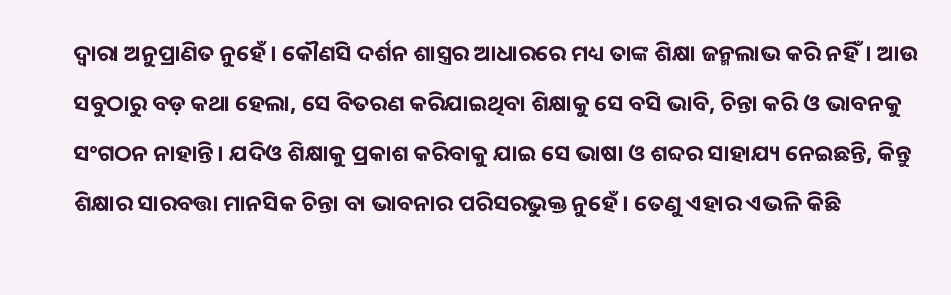ଦ୍ବାରା ଅନୁପ୍ରାଣିତ ନୁହେଁ। କୌଣସି ଦର୍ଶନ ଶାସ୍ତ୍ରର ଆଧାରରେ ମଧ୍ୟ ତାଙ୍କ ଶିକ୍ଷା ଜନ୍ମଲାଭ କରି ନହିଁ। ଆଉ ସବୁଠାରୁ ବଡ଼ କଥା ହେଲା, ସେ ବିତରଣ କରିଯାଇଥିବା ଶିକ୍ଷାକୁ ସେ ବସି ଭାବି, ଚିନ୍ତା କରି ଓ ଭାବନକୁ ସଂଗଠନ ନାହାନ୍ତି। ଯଦିଓ ଶିକ୍ଷାକୁ ପ୍ରକାଶ କରିବାକୁ ଯାଇ ସେ ଭାଷା ଓ ଶବ୍ଦର ସାହାଯ୍ୟ ନେଇଛନ୍ତି, କିନ୍ତୁ ଶିକ୍ଷାର ସାରବତ୍ତା ମାନସିକ ଚିନ୍ତା ବା ଭାବନାର ପରିସରଭୁକ୍ତ ନୁହେଁ। ତେଣୁ ଏହାର ଏଭଳି କିଛି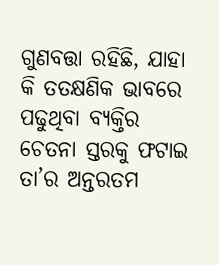ଗୁଣବତ୍ତା ରହିଛି, ଯାହା କି ତତକ୍ଷଣିକ ଭାବରେ ପଢୁଥିବା ବ୍ୟକ୍ତିର ଚେତନା ସ୍ତରକୁ ଫଟାଇ ତା’ର ଅନ୍ତରତମ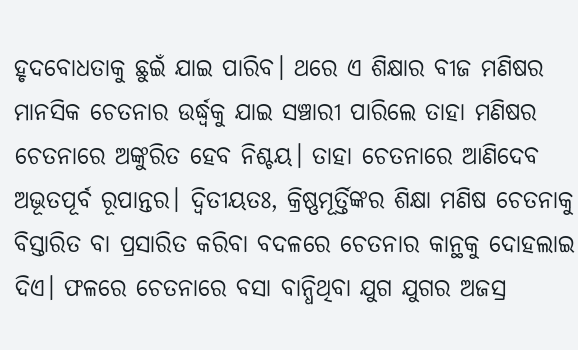ହୃଦବୋଧତାକୁ ଛୁଇଁ ଯାଇ ପାରିବ। ଥରେ ଏ ଶିକ୍ଷାର ବୀଜ ମଣିଷର ମାନସିକ ଚେତନାର ଉର୍ଦ୍ଧ୍ବକୁ ଯାଇ ସଞ୍ଚାରୀ ପାରିଲେ ତାହା ମଣିଷର ଚେତନାରେ ଅଙ୍କୁରିତ ହେବ ନିଶ୍ଚୟ। ତାହା ଚେତନାରେ ଆଣିଦେବ ଅଭୂତପୂର୍ବ ରୂପାନ୍ତର। ଦ୍ଵିତୀୟତଃ, କ୍ରିଷ୍ଣମୂର୍ତ୍ତିଙ୍କର ଶିକ୍ଷା ମଣିଷ ଚେତନାକୁ ବିସ୍ତାରିତ ବା ପ୍ରସାରିତ କରିବା ବଦଳରେ ଚେତନାର କାନ୍ଥକୁ ଦୋହଲାଇ ଦିଏ। ଫଳରେ ଚେତନାରେ ବସା ବାନ୍ଧିଥିବା ଯୁଗ ଯୁଗର ଅଜସ୍ର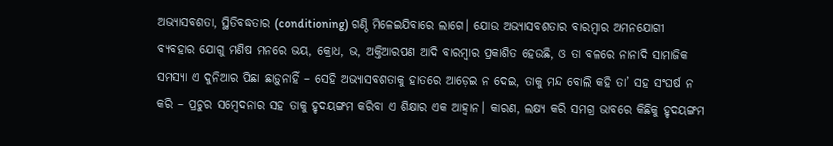ଅଭ୍ୟାସବଶତା, ସ୍ଥିତିବଦ୍ଧତାର (conditioning) ଗଣ୍ଠି ମିଳେଇଯିବାରେ ଲାଗେ। ଯୋଉ ଅଭ୍ୟାସବଶତାର ବାରମ୍ବାର ଅମନଯୋଗୀ ବ୍ୟବହାର ଯୋଗୁ ମଣିଷ ମନରେ ଭୟ, କ୍ରୋଧ, ଭ, ଅକ୍ତିଆରପଣ ଆଦି ବାରମ୍ବାର ପ୍ରକାଶିତ ହେଉଛି, ଓ ତା ବଳରେ ନାନାଦି ସାମାଜିକ ସମସ୍ଯା ଏ ଦୁନିଆର ପିଛା ଛାଡ଼ୁନାହିଁ – ସେହି ଅଭ୍ୟାସବଶତାକୁ ହାତରେ ଆଡ଼େଇ ନ ଦେଇ, ତାକୁ ମନ୍ଦ ବୋଲି କହି ତା’ ସହ ସଂଘର୍ଷ ନ କରି – ପ୍ରଚୁର ସମ୍ବେଦନାର ସହ ତାକୁ ହୃଦୟଙ୍ଗମ କରିବା ଏ ଶିକ୍ଷାର ଏକ ଆହ୍ବାନ। କାରଣ, ଲକ୍ଷ୍ଯ କରି ସମଗ୍ର ଭାବରେ କିଛିକୁ ହୃଦୟଙ୍ଗମ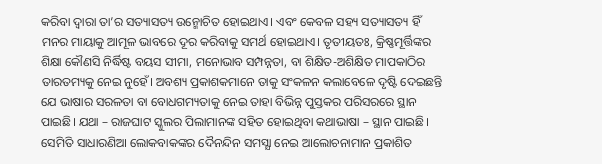କରିବା ଦ୍ଵାରା ତା’ର ସତ୍ୟାସତ୍ୟ ଉନ୍ମୋଚିତ ହୋଇଥାଏ। ଏବଂ କେବଳ ସହ୍ୟ ସତ୍ୟାସତ୍ୟ ହିଁ ମନର ମାୟାକୁ ଆମୂଳ ଭାବରେ ଦୂର କରିବାକୁ ସମର୍ଥ ହୋଇଥାଏ। ତୃତୀୟତଃ, କ୍ରିଷ୍ଣମୂର୍ତ୍ତିଙ୍କର ଶିକ୍ଷା କୌଣସି ନିର୍ଦ୍ଧିଷ୍ଟ ବୟସ ସୀମା, ମନୋଭାବ ସମ୍ପନ୍ନତା, ବା ଶିକ୍ଷିତ-ଅଶିକ୍ଷିତ ମାପକାଠିର ତାରତମ୍ୟକୁ ନେଇ ନୁହେଁ। ଅବଶ୍ୟ ପ୍ରକାଶକମାନେ ତାକୁ ସଂକଳନ କଲାବେଳେ ଦୃଷ୍ଟି ଦେଇଛନ୍ତି ଯେ ଭାଷାର ସରଳତା ବା ବୋଧଗମ୍ୟତାକୁ ନେଇ ତାହା ବିଭିନ୍ନ ପୁସ୍ତକର ପରିସରରେ ସ୍ଥାନ ପାଇଛି। ଯଥା – ରାଜଘାଟ ସ୍କୁଲର ପିଲାମାନଙ୍କ ସହିତ ହୋଇଥିବା କଥାଭାଷା – ସ୍ଥାନ ପାଇଛି। ସେମିତି ସାଧାରଣିଆ ଲୋକବାକଙ୍କର ଦୈନନ୍ଦିନ ସମସ୍ଯା ନେଇ ଆଲୋଚନାମାନ ପ୍ରକାଶିତ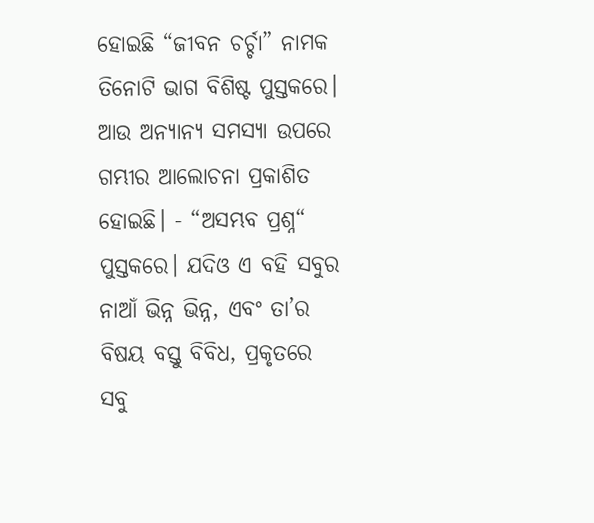ହୋଇଛି “ଜୀବନ ଚର୍ଚ୍ଚା” ନାମକ ତିନୋଟି ଭାଗ ବିଶିଷ୍ଟ ପୁସ୍ତକରେ। ଆଉ ଅନ୍ୟାନ୍ୟ ସମସ୍ଯା ଉପରେ ଗମ୍ଭୀର ଆଲୋଚନା ପ୍ରକାଶିତ ହୋଇଛି। - “ଅସମ୍ଭବ ପ୍ରଶ୍ନ“ ପୁସ୍ତକରେ। ଯଦିଓ ଏ ବହି ସବୁର ନାଆଁ ଭିନ୍ନ ଭିନ୍ନ, ଏବଂ ତା’ର ବିଷୟ ବସ୍ତୁ ବିବିଧ, ପ୍ରକୃତରେ ସବୁ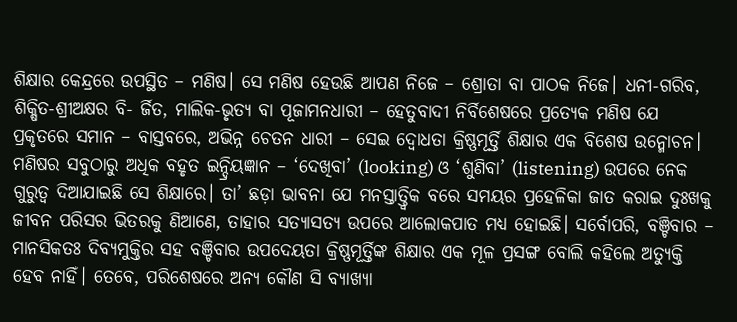ଶିକ୍ଷାର କେନ୍ଦ୍ରରେ ଉପସ୍ଥିତ – ମଣିଷ। ସେ ମଣିଷ ହେଉଛି ଆପଣ ନିଜେ – ଶ୍ରୋତା ବା ପାଠକ ନିଜେ। ଧନୀ-ଗରିବ, ଶିକ୍ଷିତ-ଶ୍ରୀଅକ୍ଷର ବି- ର୍ଜିତ, ମାଲିକ-ଭୃତ୍ୟ ବା ପୂଜାମନଧାରୀ – ହେତୁବାଦୀ ନିର୍ବିଶେଷରେ ପ୍ରତ୍ଯେକ ମଣିଷ ଯେ ପ୍ରକୃତରେ ସମାନ – ବାସ୍ତବରେ, ଅଭିନ୍ନ ଚେତନ ଧାରୀ – ସେଇ ଦ୍ବୋଧତା କ୍ରିଷ୍ଣମୂର୍ତ୍ତି ଶିକ୍ଷାର ଏକ ବିଶେଷ ଉନ୍ମୋଚନ। ମଣିଷର ସବୁଠାରୁ ଅଧିକ ବହୃତ ଇନ୍ଦ୍ରିୟଜ୍ଞାନ – ‘ଦେଖିବା’ (looking) ଓ ‘ଶୁଣିବା’ (listening) ଉପରେ ନେକ ଗୁରୁତ୍ଵ ଦିଆଯାଇଛି ସେ ଶିକ୍ଷାରେ। ତା’ ଛଡ଼ା ଭାବନା ଯେ ମନସ୍ତାତ୍ତ୍ଵିକ ବରେ ସମୟର ପ୍ରହେଳିକା ଜାତ କରାଇ ଦୁଃଖକୁ ଜୀବନ ପରିସର ଭିତରକୁ ଣିଆଣେ, ତାହାର ସତ୍ୟାସତ୍ୟ ଉପରେ ଆଲୋକପାତ ମଧ୍ୟ ହୋଇଛି। ସର୍ବୋପରି, ବଞ୍ଚିବାର – ମାନସିକତଃ ଦିବ୍ୟମୁକ୍ତିର ସହ ବଞ୍ଚିବାର ଉପଦେୟତା କ୍ରିଷ୍ଣମୂର୍ତ୍ତିଙ୍କ ଶିକ୍ଷାର ଏକ ମୂଳ ପ୍ରସଙ୍ଗ ବୋଲି କହିଲେ ଅତ୍ୟୁକ୍ତି ହେବ ନାହିଁ। ତେବେ, ପରିଶେଷରେ ଅନ୍ୟ କୌଣ ସି ବ୍ୟାଖ୍ୟା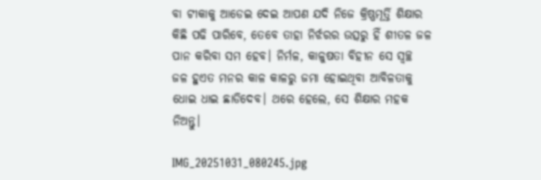ବା ଟୀକାକୁ ଆଡେଇ ଦେଇ ଆପଣ ଯଦି ନିଜେ କ୍ରିଷ୍ଣମୂର୍ତ୍ତି ଶିକ୍ଷାର କିଛି ପଢି ପାରିବେ, ତେବେ ତାହା ନିର୍ଝରର ଉତ୍ସରୁ ହିଁ ଶୀତଳ ଜଳ ପାନ କରିବା ସମ ହେବ। ନିର୍ମଳ, କାଳୁଷତା ବିହୀନ ସେ ସ୍ବଚ୍ଛ ଜଳ ହୁଏତ ମନର କାଳ କାଳରୁ ଜମା ହୋଇଥିବା ଆବିଳତାକୁ ଧୋଇ ଧାଇ ଛାଡିଦେବ। ଥରେ ହେଲେ, ସେ ଶିକ୍ଷାର ମହକ ନିଅନ୍ତୁ।

IMG_20251031_080245.jpg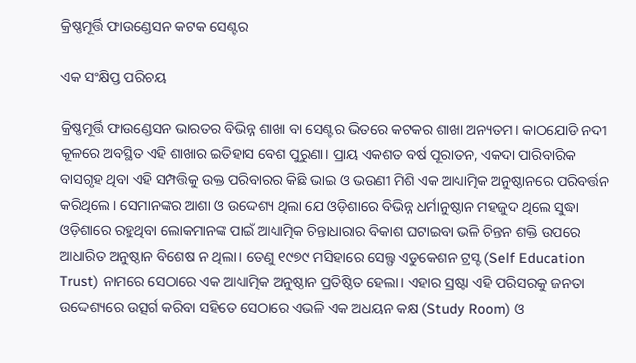କ୍ରିଷ୍ଣମୂର୍ତ୍ତି ଫାଉଣ୍ଡେସନ କଟକ ସେଣ୍ଟର

ଏକ ସଂକ୍ଷିପ୍ତ ପରିଚୟ

କ୍ରିଷ୍ଣମୂର୍ତ୍ତି ଫାଉଣ୍ଡେସନ ଭାରତର ବିଭିନ୍ନ ଶାଖା ବା ସେଣ୍ଟର ଭିତରେ କଟକର ଶାଖା ଅନ୍ୟତମ। କାଠଯୋଡି ନଦୀ କୂଳରେ ଅବସ୍ଥିତ ଏହି ଶାଖାର ଇତିହାସ ବେଶ ପୁରୁଣା। ପ୍ରାୟ ଏକଶତ ବର୍ଷ ପୂରାତନ, ଏକଦା ପାରିବାରିକ ବାସଗୃହ ଥିବା ଏହି ସମ୍ପତ୍ତିକୁ ଉକ୍ତ ପରିବାରର କିଛି ଭାଇ ଓ ଭଉଣୀ ମିଶି ଏକ ଆଧ୍ୟାତ୍ମିକ ଅନୁଷ୍ଠାନରେ ପରିବର୍ତ୍ତନ କରିଥିଲେ। ସେମାନଙ୍କର ଆଶା ଓ ଉଦ୍ଦେଶ୍ୟ ଥିଲା ଯେ ଓଡ଼ିଶାରେ ବିଭିନ୍ନ ଧର୍ମାନୁଷ୍ଠାନ ମହଜୁଦ ଥିଲେ ସୁଦ୍ଧା ଓଡ଼ିଶାରେ ରହୁଥିବା ଲୋକମାନଙ୍କ ପାଇଁ ଆଧ୍ୟାତ୍ମିକ ଚିନ୍ତାଧାରାର ବିକାଶ ଘଟାଇବା ଭଳି ଚିନ୍ତନ ଶକ୍ତି ଉପରେ ଆଧାରିତ ଅନୁଷ୍ଠାନ ବିଶେଷ ନ ଥିଲା। ତେଣୁ ୧୯୭୯ ମସିହାରେ ସେଲ୍ଫ ଏଡୁକେଶନ ଟ୍ରସ୍ଟ (Self Education Trust) ନାମରେ ସେଠାରେ ଏକ ଆଧ୍ୟାତ୍ମିକ ଅନୁଷ୍ଠାନ ପ୍ରତିଷ୍ଠିତ ହେଲା। ଏହାର ସ୍ରଷ୍ଟା ଏହି ପରିସରକୁ ଜନତା ଉଦ୍ଦେଶ୍ୟରେ ଉତ୍ସର୍ଗ କରିବା ସହିତେ ସେଠାରେ ଏଭଳି ଏକ ଅଧୟନ କକ୍ଷ (Study Room) ଓ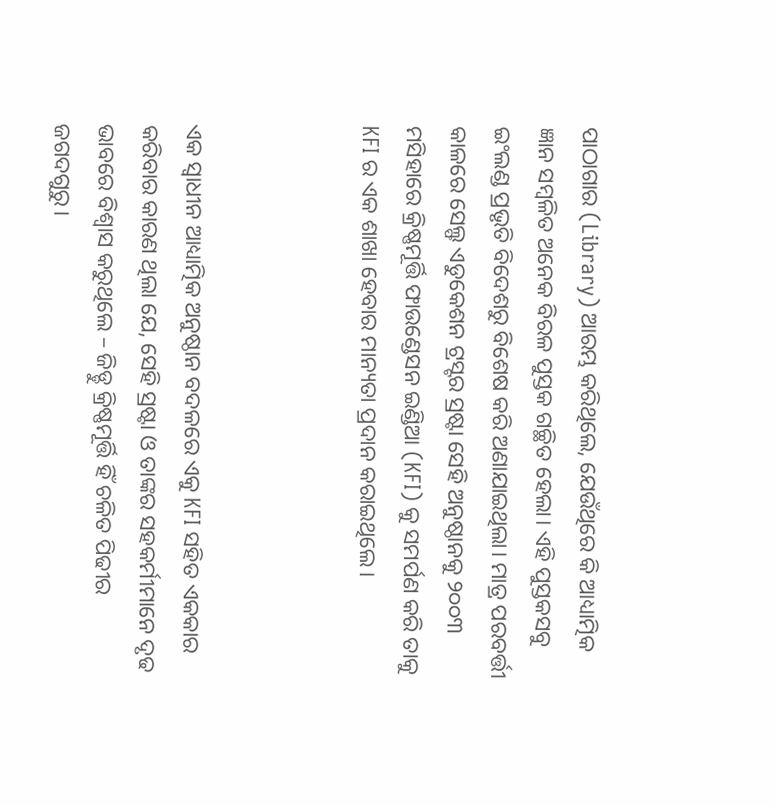ପାଠାଗାର (Library) ଆରମ୍ଭ କରିଥିଲେ, ଯେଉଁଥିରେ କି ଆଧ୍ୟାତ୍ମିକ ଜ୍ଞାନ ସମ୍ବଳିତ ଅନେକ ବିରଳ ପୁସ୍ତକ ଗଚ୍ଛିତ ହେଲା। ଏହି ପୁସ୍ତକସବୁ ଇଂଲଣ୍ଡ ପ୍ରଭୃତି ବିଦେଶରୁ ବିଶେଷ କରି ଅଣାଯାଇଥିଲା। ମାତ୍ର ପରବର୍ତ୍ତୀ କାଳରେ ସେଲ୍ଫ ଏଡୁକେଶନ ଟ୍ରସ୍ଟର ସ୍ରଷ୍ଟା ସେହି ଅନୁଷ୍ଠାନକୁ ୨୦୦୩ ମସିହାରେ କ୍ରିଷ୍ଣମୂର୍ତ୍ତି ଫାଉଣ୍ଡେସନ ଇଣ୍ଡିଆ (KFI) କୁ ସମର୍ପଣ କରି ତାକୁ KFI ର ଏକ ଶାଖା ହେବାର ମାନ୍ୟତା ପ୍ରଦାନ କରାଇଥିଲେ।



ଏକ ସ୍ବାଧୀନ ଆଧ୍ୟାତ୍ମିକ ଅନୁଷ୍ଠାନ ବଦଳରେ ଏକୁ KFI ସହିତ ଏକକାର କରିବାର କାରଣ ଥିଲା ଯେ, ସେହି ସ୍ରଷ୍ଟା ଓ ତାଙ୍କର ସହକର୍ମୀମାନେ ଦୃଢ ଭାବରେ ବିଶ୍ବାସ କରୁଥିଲେ – ଜିଡ୍ଡୁ କ୍ରିଷ୍ଣମୂର୍ତ୍ତି ହିଁ ଚଳିତ ପିଢୀର ଜଗଦଗୁରୁ।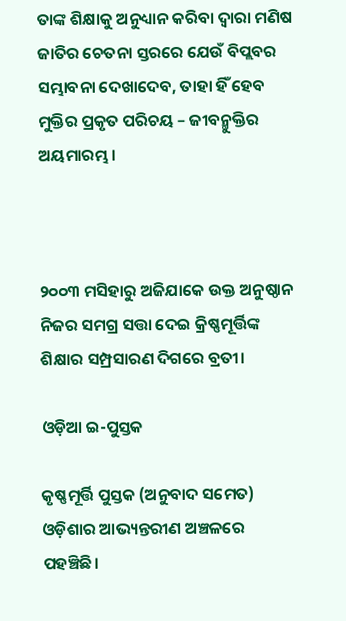ତାଙ୍କ ଶିକ୍ଷାକୁ ଅନୁଧ୍ୟାନ କରିବା ଦ୍ବାରା ମଣିଷ ଜାତିର ଚେତନା ସ୍ତରରେ ଯେଉଁ ବିପ୍ଲବର ସମ୍ଭାବନା ଦେଖାଦେବ, ତାହା ହିଁ ହେବ ମୁକ୍ତିର ପ୍ରକୃତ ପରିଚୟ – ଜୀବନ୍ମୁକ୍ତିର ଅୟମାରମ୍ଭ।



୨୦୦୩ ମସିହାରୁ ଅଜିଯାକେ ଉକ୍ତ ଅନୁଷ୍ଠାନ ନିଜର ସମଗ୍ର ସତ୍ତା ଦେଇ କ୍ରିଷ୍ଣମୂର୍ତ୍ତିଙ୍କ ଶିକ୍ଷାର ସମ୍ପ୍ରସାରଣ ଦିଗରେ ବ୍ରତୀ।

ଓଡ଼ିଆ ଇ-ପୁସ୍ତକ

କୃଷ୍ଣମୂର୍ତ୍ତି ପୁସ୍ତକ (ଅନୁବାଦ ସମେତ) ଓଡ଼ିଶାର ଆଭ୍ୟନ୍ତରୀଣ ଅଞ୍ଚଳରେ ପହଞ୍ଚିଛି।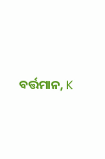ବର୍ତ୍ତମାନ, K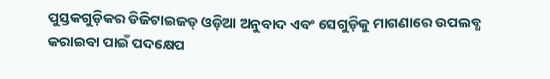ପୁସ୍ତକଗୁଡ଼ିକର ଡିଜିଟାଇଜଡ୍ ଓଡ଼ିଆ ଅନୁବାଦ ଏବଂ ସେଗୁଡ଼ିକୁ ମାଗଣାରେ ଉପଲବ୍ଧ କରାଇବା ପାଇଁ ପଦକ୍ଷେପ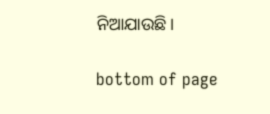ନିଆଯାଉଛି।

bottom of page